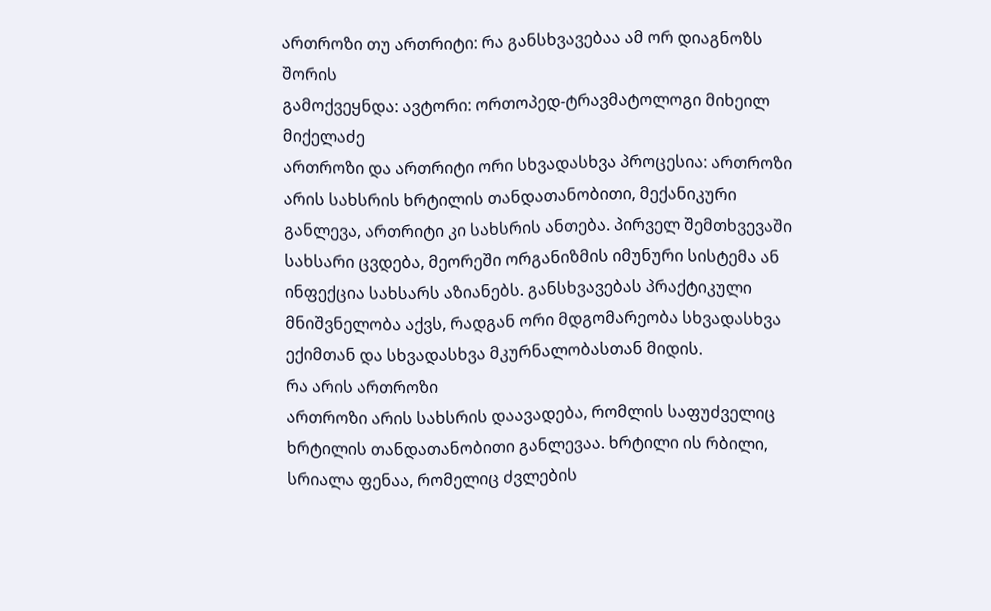ართროზი თუ ართრიტი: რა განსხვავებაა ამ ორ დიაგნოზს შორის
გამოქვეყნდა: ავტორი: ორთოპედ-ტრავმატოლოგი მიხეილ მიქელაძე
ართროზი და ართრიტი ორი სხვადასხვა პროცესია: ართროზი არის სახსრის ხრტილის თანდათანობითი, მექანიკური განლევა, ართრიტი კი სახსრის ანთება. პირველ შემთხვევაში სახსარი ცვდება, მეორეში ორგანიზმის იმუნური სისტემა ან ინფექცია სახსარს აზიანებს. განსხვავებას პრაქტიკული მნიშვნელობა აქვს, რადგან ორი მდგომარეობა სხვადასხვა ექიმთან და სხვადასხვა მკურნალობასთან მიდის.
რა არის ართროზი
ართროზი არის სახსრის დაავადება, რომლის საფუძველიც ხრტილის თანდათანობითი განლევაა. ხრტილი ის რბილი, სრიალა ფენაა, რომელიც ძვლების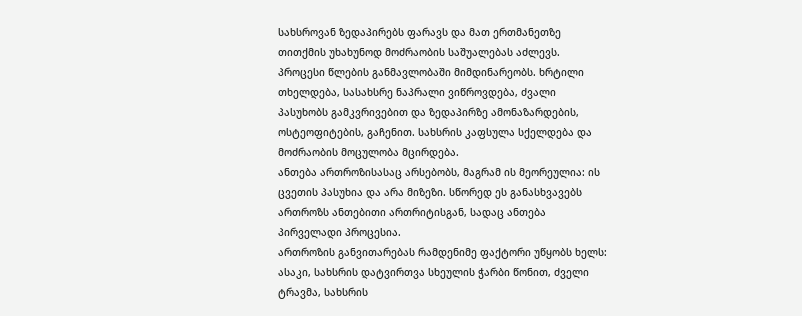სახსროვან ზედაპირებს ფარავს და მათ ერთმანეთზე თითქმის უხახუნოდ მოძრაობის საშუალებას აძლევს.
პროცესი წლების განმავლობაში მიმდინარეობს. ხრტილი თხელდება, სასახსრე ნაპრალი ვიწროვდება, ძვალი პასუხობს გამკვრივებით და ზედაპირზე ამონაზარდების, ოსტეოფიტების, გაჩენით. სახსრის კაფსულა სქელდება და მოძრაობის მოცულობა მცირდება.
ანთება ართროზისასაც არსებობს, მაგრამ ის მეორეულია: ის ცვეთის პასუხია და არა მიზეზი. სწორედ ეს განასხვავებს ართროზს ანთებითი ართრიტისგან, სადაც ანთება პირველადი პროცესია.
ართროზის განვითარებას რამდენიმე ფაქტორი უწყობს ხელს: ასაკი, სახსრის დატვირთვა სხეულის ჭარბი წონით, ძველი ტრავმა, სახსრის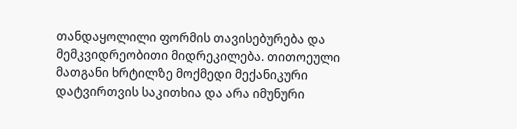თანდაყოლილი ფორმის თავისებურება და მემკვიდრეობითი მიდრეკილება. თითოეული მათგანი ხრტილზე მოქმედი მექანიკური დატვირთვის საკითხია და არა იმუნური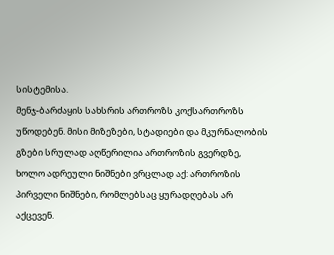სისტემისა.
მენჯ-ბარძაყის სახსრის ართროზს კოქსართროზს უწოდებენ. მისი მიზეზები, სტადიები და მკურნალობის გზები სრულად აღწერილია ართროზის გვერდზე, ხოლო ადრეული ნიშნები ვრცლად აქ: ართროზის პირველი ნიშნები, რომლებსაც ყურადღებას არ აქცევენ.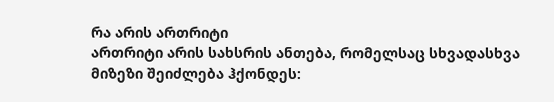რა არის ართრიტი
ართრიტი არის სახსრის ანთება, რომელსაც სხვადასხვა მიზეზი შეიძლება ჰქონდეს: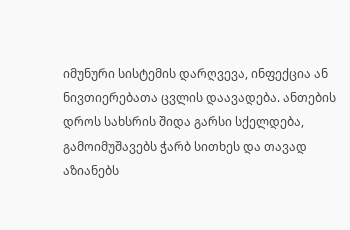იმუნური სისტემის დარღვევა, ინფექცია ან ნივთიერებათა ცვლის დაავადება. ანთების დროს სახსრის შიდა გარსი სქელდება, გამოიმუშავებს ჭარბ სითხეს და თავად აზიანებს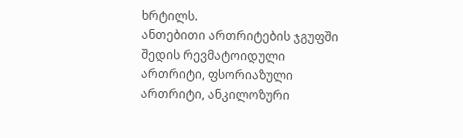ხრტილს.
ანთებითი ართრიტების ჯგუფში შედის რევმატოიდული ართრიტი, ფსორიაზული ართრიტი, ანკილოზური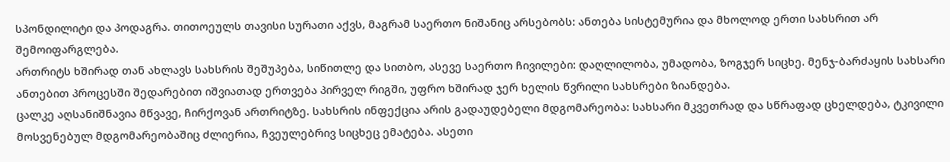სპონდილიტი და პოდაგრა. თითოეულს თავისი სურათი აქვს, მაგრამ საერთო ნიშანიც არსებობს: ანთება სისტემურია და მხოლოდ ერთი სახსრით არ შემოიფარგლება.
ართრიტს ხშირად თან ახლავს სახსრის შეშუპება, სიწითლე და სითბო, ასევე საერთო ჩივილები: დაღლილობა, უმადობა, ზოგჯერ სიცხე. მენჯ-ბარძაყის სახსარი ანთებით პროცესში შედარებით იშვიათად ერთვება პირველ რიგში, უფრო ხშირად ჯერ ხელის წვრილი სახსრები ზიანდება.
ცალკე აღსანიშნავია მწვავე, ჩირქოვან ართრიტზე. სახსრის ინფექცია არის გადაუდებელი მდგომარეობა: სახსარი მკვეთრად და სწრაფად ცხელდება, ტკივილი მოსვენებულ მდგომარეობაშიც ძლიერია, ჩვეულებრივ სიცხეც ემატება. ასეთი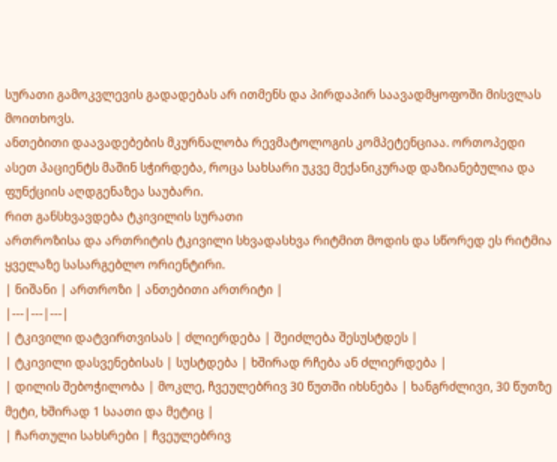სურათი გამოკვლევის გადადებას არ ითმენს და პირდაპირ საავადმყოფოში მისვლას მოითხოვს.
ანთებითი დაავადებების მკურნალობა რევმატოლოგის კომპეტენციაა. ორთოპედი ასეთ პაციენტს მაშინ სჭირდება, როცა სახსარი უკვე მექანიკურად დაზიანებულია და ფუნქციის აღდგენაზეა საუბარი.
რით განსხვავდება ტკივილის სურათი
ართროზისა და ართრიტის ტკივილი სხვადასხვა რიტმით მოდის და სწორედ ეს რიტმია ყველაზე სასარგებლო ორიენტირი.
| ნიშანი | ართროზი | ანთებითი ართრიტი |
|---|---|---|
| ტკივილი დატვირთვისას | ძლიერდება | შეიძლება შესუსტდეს |
| ტკივილი დასვენებისას | სუსტდება | ხშირად რჩება ან ძლიერდება |
| დილის შებოჭილობა | მოკლე, ჩვეულებრივ 30 წუთში იხსნება | ხანგრძლივი, 30 წუთზე მეტი, ხშირად 1 საათი და მეტიც |
| ჩართული სახსრები | ჩვეულებრივ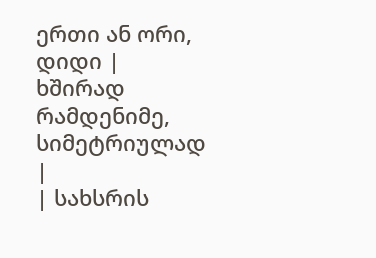ერთი ან ორი, დიდი | ხშირად რამდენიმე, სიმეტრიულად |
| სახსრის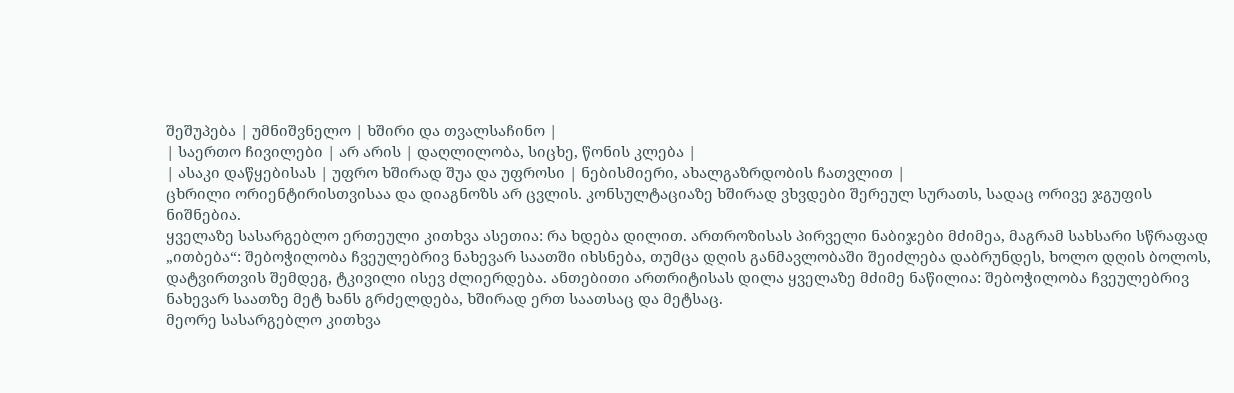შეშუპება | უმნიშვნელო | ხშირი და თვალსაჩინო |
| საერთო ჩივილები | არ არის | დაღლილობა, სიცხე, წონის კლება |
| ასაკი დაწყებისას | უფრო ხშირად შუა და უფროსი | ნებისმიერი, ახალგაზრდობის ჩათვლით |
ცხრილი ორიენტირისთვისაა და დიაგნოზს არ ცვლის. კონსულტაციაზე ხშირად ვხვდები შერეულ სურათს, სადაც ორივე ჯგუფის ნიშნებია.
ყველაზე სასარგებლო ერთეული კითხვა ასეთია: რა ხდება დილით. ართროზისას პირველი ნაბიჯები მძიმეა, მაგრამ სახსარი სწრაფად „ითბება“: შებოჭილობა ჩვეულებრივ ნახევარ საათში იხსნება, თუმცა დღის განმავლობაში შეიძლება დაბრუნდეს, ხოლო დღის ბოლოს, დატვირთვის შემდეგ, ტკივილი ისევ ძლიერდება. ანთებითი ართრიტისას დილა ყველაზე მძიმე ნაწილია: შებოჭილობა ჩვეულებრივ ნახევარ საათზე მეტ ხანს გრძელდება, ხშირად ერთ საათსაც და მეტსაც.
მეორე სასარგებლო კითხვა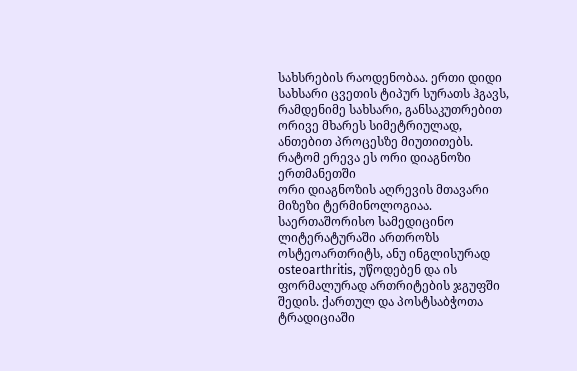სახსრების რაოდენობაა. ერთი დიდი სახსარი ცვეთის ტიპურ სურათს ჰგავს, რამდენიმე სახსარი, განსაკუთრებით ორივე მხარეს სიმეტრიულად, ანთებით პროცესზე მიუთითებს.
რატომ ერევა ეს ორი დიაგნოზი ერთმანეთში
ორი დიაგნოზის აღრევის მთავარი მიზეზი ტერმინოლოგიაა. საერთაშორისო სამედიცინო ლიტერატურაში ართროზს ოსტეოართრიტს, ანუ ინგლისურად osteoarthritis, უწოდებენ და ის ფორმალურად ართრიტების ჯგუფში შედის. ქართულ და პოსტსაბჭოთა ტრადიციაში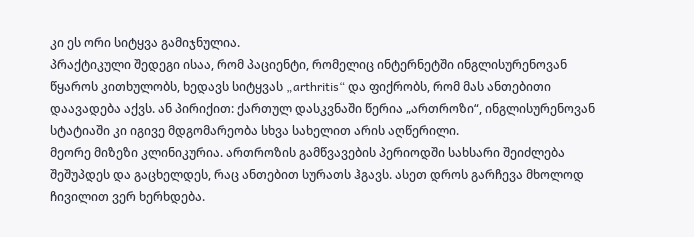კი ეს ორი სიტყვა გამიჯნულია.
პრაქტიკული შედეგი ისაა, რომ პაციენტი, რომელიც ინტერნეტში ინგლისურენოვან წყაროს კითხულობს, ხედავს სიტყვას „arthritis“ და ფიქრობს, რომ მას ანთებითი დაავადება აქვს. ან პირიქით: ქართულ დასკვნაში წერია „ართროზი“, ინგლისურენოვან სტატიაში კი იგივე მდგომარეობა სხვა სახელით არის აღწერილი.
მეორე მიზეზი კლინიკურია. ართროზის გამწვავების პერიოდში სახსარი შეიძლება შეშუპდეს და გაცხელდეს, რაც ანთებით სურათს ჰგავს. ასეთ დროს გარჩევა მხოლოდ ჩივილით ვერ ხერხდება.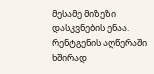მესამე მიზეზი დასკვნების ენაა. რენტგენის აღწერაში ხშირად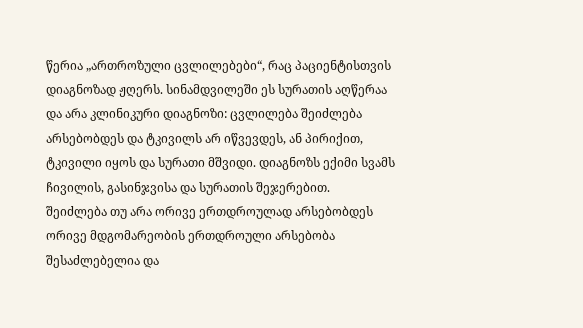წერია „ართროზული ცვლილებები“, რაც პაციენტისთვის დიაგნოზად ჟღერს. სინამდვილეში ეს სურათის აღწერაა და არა კლინიკური დიაგნოზი: ცვლილება შეიძლება არსებობდეს და ტკივილს არ იწვევდეს, ან პირიქით, ტკივილი იყოს და სურათი მშვიდი. დიაგნოზს ექიმი სვამს ჩივილის, გასინჯვისა და სურათის შეჯერებით.
შეიძლება თუ არა ორივე ერთდროულად არსებობდეს
ორივე მდგომარეობის ერთდროული არსებობა შესაძლებელია და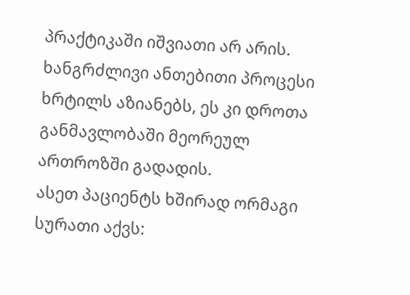პრაქტიკაში იშვიათი არ არის. ხანგრძლივი ანთებითი პროცესი ხრტილს აზიანებს, ეს კი დროთა განმავლობაში მეორეულ ართროზში გადადის.
ასეთ პაციენტს ხშირად ორმაგი სურათი აქვს: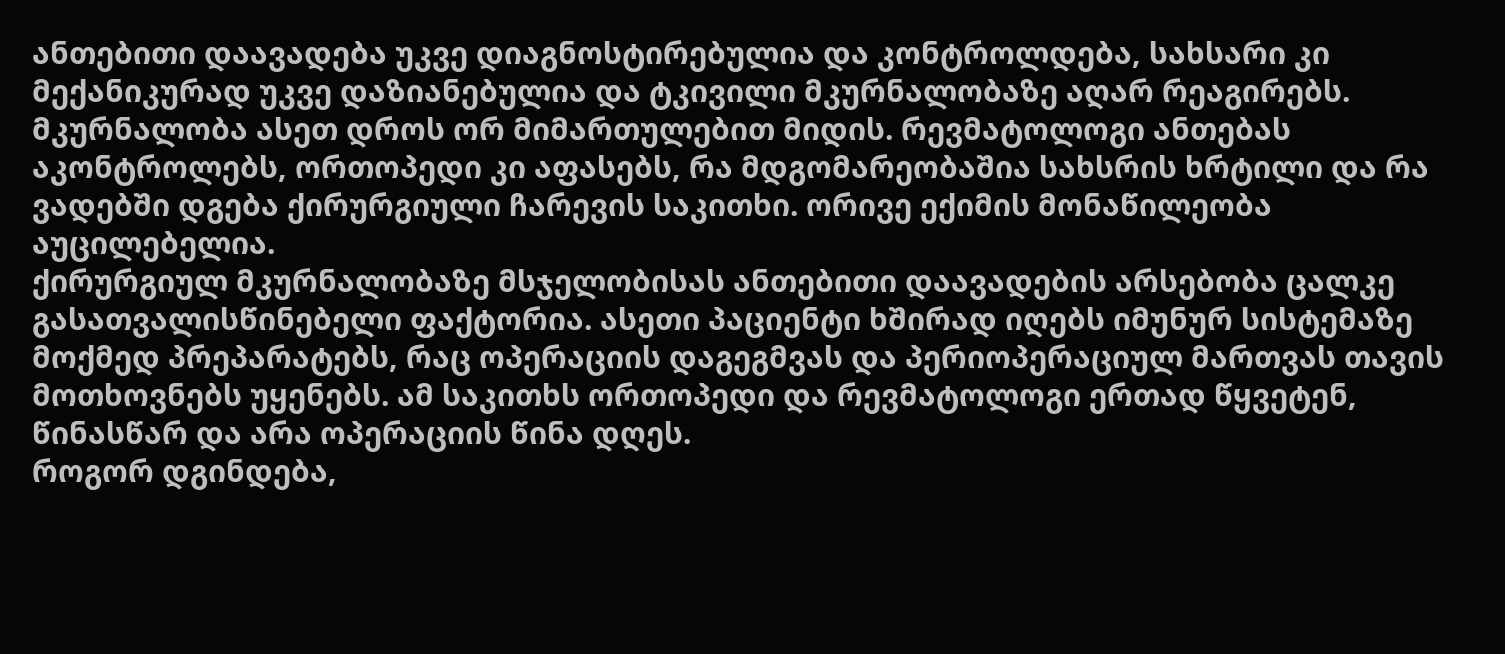ანთებითი დაავადება უკვე დიაგნოსტირებულია და კონტროლდება, სახსარი კი მექანიკურად უკვე დაზიანებულია და ტკივილი მკურნალობაზე აღარ რეაგირებს.
მკურნალობა ასეთ დროს ორ მიმართულებით მიდის. რევმატოლოგი ანთებას აკონტროლებს, ორთოპედი კი აფასებს, რა მდგომარეობაშია სახსრის ხრტილი და რა ვადებში დგება ქირურგიული ჩარევის საკითხი. ორივე ექიმის მონაწილეობა აუცილებელია.
ქირურგიულ მკურნალობაზე მსჯელობისას ანთებითი დაავადების არსებობა ცალკე გასათვალისწინებელი ფაქტორია. ასეთი პაციენტი ხშირად იღებს იმუნურ სისტემაზე მოქმედ პრეპარატებს, რაც ოპერაციის დაგეგმვას და პერიოპერაციულ მართვას თავის მოთხოვნებს უყენებს. ამ საკითხს ორთოპედი და რევმატოლოგი ერთად წყვეტენ, წინასწარ და არა ოპერაციის წინა დღეს.
როგორ დგინდება,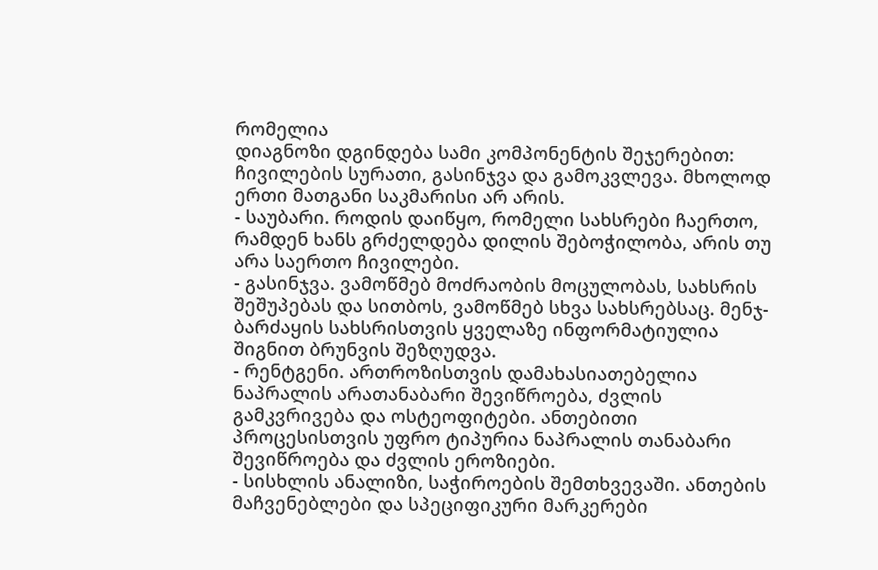რომელია
დიაგნოზი დგინდება სამი კომპონენტის შეჯერებით: ჩივილების სურათი, გასინჯვა და გამოკვლევა. მხოლოდ ერთი მათგანი საკმარისი არ არის.
- საუბარი. როდის დაიწყო, რომელი სახსრები ჩაერთო, რამდენ ხანს გრძელდება დილის შებოჭილობა, არის თუ არა საერთო ჩივილები.
- გასინჯვა. ვამოწმებ მოძრაობის მოცულობას, სახსრის შეშუპებას და სითბოს, ვამოწმებ სხვა სახსრებსაც. მენჯ-ბარძაყის სახსრისთვის ყველაზე ინფორმატიულია შიგნით ბრუნვის შეზღუდვა.
- რენტგენი. ართროზისთვის დამახასიათებელია ნაპრალის არათანაბარი შევიწროება, ძვლის გამკვრივება და ოსტეოფიტები. ანთებითი პროცესისთვის უფრო ტიპურია ნაპრალის თანაბარი შევიწროება და ძვლის ეროზიები.
- სისხლის ანალიზი, საჭიროების შემთხვევაში. ანთების მაჩვენებლები და სპეციფიკური მარკერები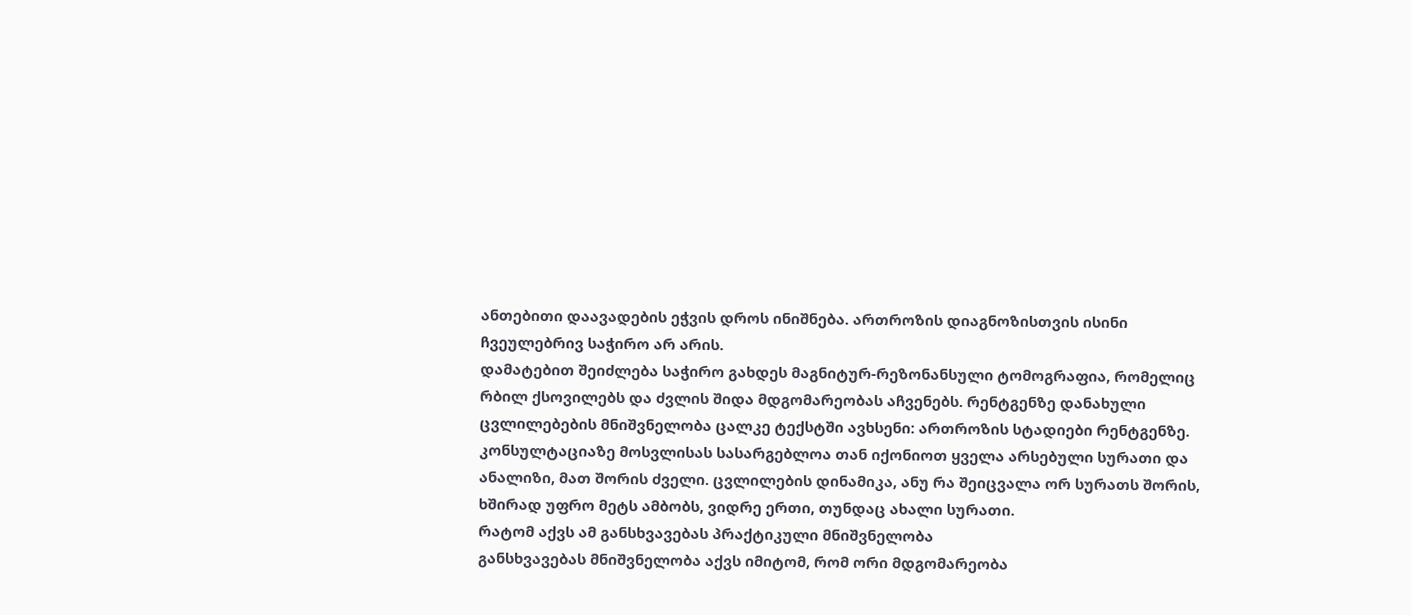ანთებითი დაავადების ეჭვის დროს ინიშნება. ართროზის დიაგნოზისთვის ისინი ჩვეულებრივ საჭირო არ არის.
დამატებით შეიძლება საჭირო გახდეს მაგნიტურ-რეზონანსული ტომოგრაფია, რომელიც რბილ ქსოვილებს და ძვლის შიდა მდგომარეობას აჩვენებს. რენტგენზე დანახული ცვლილებების მნიშვნელობა ცალკე ტექსტში ავხსენი: ართროზის სტადიები რენტგენზე.
კონსულტაციაზე მოსვლისას სასარგებლოა თან იქონიოთ ყველა არსებული სურათი და ანალიზი, მათ შორის ძველი. ცვლილების დინამიკა, ანუ რა შეიცვალა ორ სურათს შორის, ხშირად უფრო მეტს ამბობს, ვიდრე ერთი, თუნდაც ახალი სურათი.
რატომ აქვს ამ განსხვავებას პრაქტიკული მნიშვნელობა
განსხვავებას მნიშვნელობა აქვს იმიტომ, რომ ორი მდგომარეობა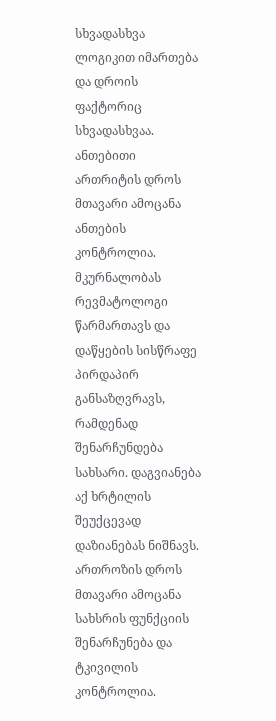სხვადასხვა ლოგიკით იმართება და დროის ფაქტორიც სხვადასხვაა.
ანთებითი ართრიტის დროს მთავარი ამოცანა ანთების კონტროლია. მკურნალობას რევმატოლოგი წარმართავს და დაწყების სისწრაფე პირდაპირ განსაზღვრავს, რამდენად შენარჩუნდება სახსარი. დაგვიანება აქ ხრტილის შეუქცევად დაზიანებას ნიშნავს.
ართროზის დროს მთავარი ამოცანა სახსრის ფუნქციის შენარჩუნება და ტკივილის კონტროლია.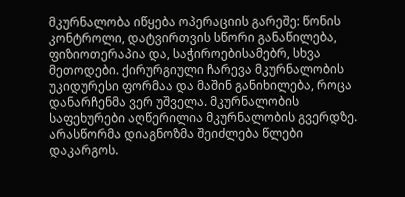მკურნალობა იწყება ოპერაციის გარეშე: წონის კონტროლი, დატვირთვის სწორი განაწილება, ფიზიოთერაპია და, საჭიროებისამებრ, სხვა მეთოდები. ქირურგიული ჩარევა მკურნალობის უკიდურესი ფორმაა და მაშინ განიხილება, როცა დანარჩენმა ვერ უშველა. მკურნალობის საფეხურები აღწერილია მკურნალობის გვერდზე.
არასწორმა დიაგნოზმა შეიძლება წლები დაკარგოს.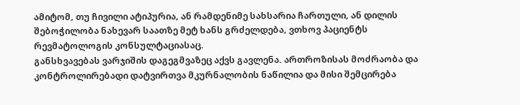ამიტომ, თუ ჩივილი ატიპურია, ან რამდენიმე სახსარია ჩართული, ან დილის შებოჭილობა ნახევარ საათზე მეტ ხანს გრძელდება, ვთხოვ პაციენტს რევმატოლოგის კონსულტაციასაც.
განსხვავებას ვარჯიშის დაგეგმვაზეც აქვს გავლენა. ართროზისას მოძრაობა და კონტროლირებადი დატვირთვა მკურნალობის ნაწილია და მისი შემცირება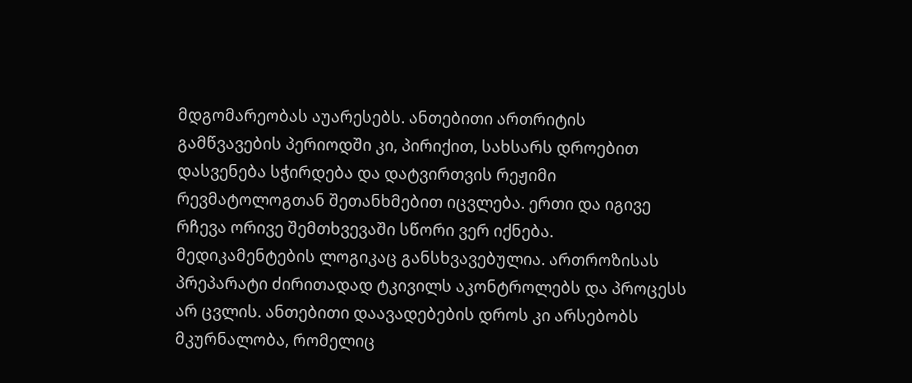მდგომარეობას აუარესებს. ანთებითი ართრიტის გამწვავების პერიოდში კი, პირიქით, სახსარს დროებით დასვენება სჭირდება და დატვირთვის რეჟიმი რევმატოლოგთან შეთანხმებით იცვლება. ერთი და იგივე რჩევა ორივე შემთხვევაში სწორი ვერ იქნება.
მედიკამენტების ლოგიკაც განსხვავებულია. ართროზისას პრეპარატი ძირითადად ტკივილს აკონტროლებს და პროცესს არ ცვლის. ანთებითი დაავადებების დროს კი არსებობს მკურნალობა, რომელიც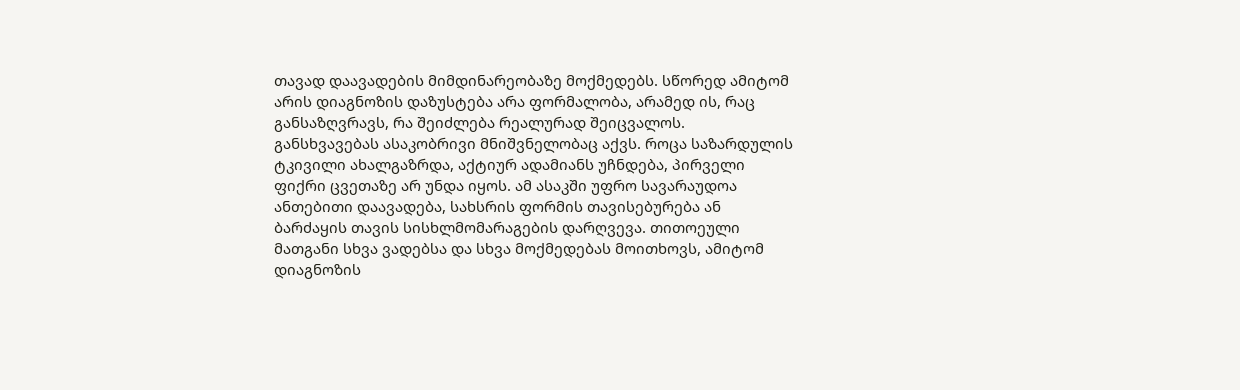თავად დაავადების მიმდინარეობაზე მოქმედებს. სწორედ ამიტომ არის დიაგნოზის დაზუსტება არა ფორმალობა, არამედ ის, რაც განსაზღვრავს, რა შეიძლება რეალურად შეიცვალოს.
განსხვავებას ასაკობრივი მნიშვნელობაც აქვს. როცა საზარდულის ტკივილი ახალგაზრდა, აქტიურ ადამიანს უჩნდება, პირველი ფიქრი ცვეთაზე არ უნდა იყოს. ამ ასაკში უფრო სავარაუდოა ანთებითი დაავადება, სახსრის ფორმის თავისებურება ან ბარძაყის თავის სისხლმომარაგების დარღვევა. თითოეული მათგანი სხვა ვადებსა და სხვა მოქმედებას მოითხოვს, ამიტომ დიაგნოზის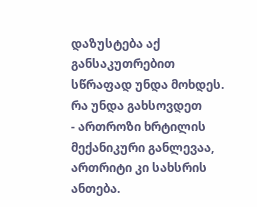დაზუსტება აქ განსაკუთრებით სწრაფად უნდა მოხდეს.
რა უნდა გახსოვდეთ
- ართროზი ხრტილის მექანიკური განლევაა, ართრიტი კი სახსრის ანთება.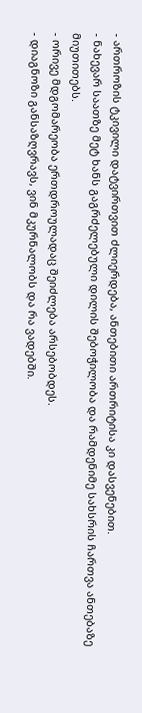- ართროზის ტკივილი დატვირთვით ძლიერდება, ანთებითი ართრიტისა კი დასვენებით.
- ნახევარ საათზე მეტ ხანს გაგრძელებული დილის შებოჭილობა და რამდენიმე სახსრის ჩართვა ანთებაზე მიუთითებს.
- ორივე მდგომარეობა ერთდროულადაც შეიძლება არსებობდეს.
- დიაგნოზი განსაზღვრავს, ვინ მკურნალობს და რა ვადებში.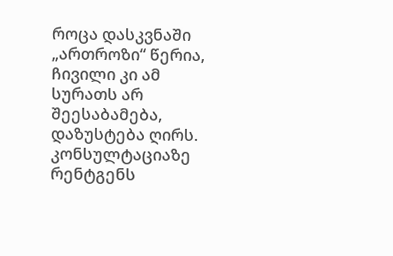როცა დასკვნაში „ართროზი“ წერია, ჩივილი კი ამ სურათს არ შეესაბამება, დაზუსტება ღირს. კონსულტაციაზე რენტგენს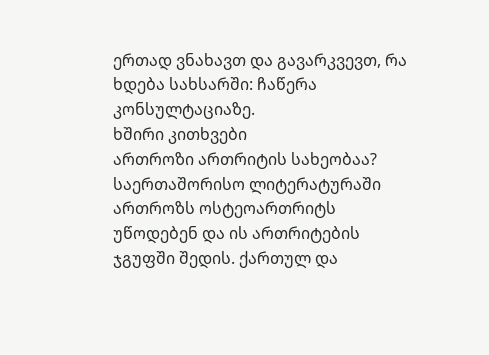ერთად ვნახავთ და გავარკვევთ, რა ხდება სახსარში: ჩაწერა კონსულტაციაზე.
ხშირი კითხვები
ართროზი ართრიტის სახეობაა?
საერთაშორისო ლიტერატურაში ართროზს ოსტეოართრიტს უწოდებენ და ის ართრიტების ჯგუფში შედის. ქართულ და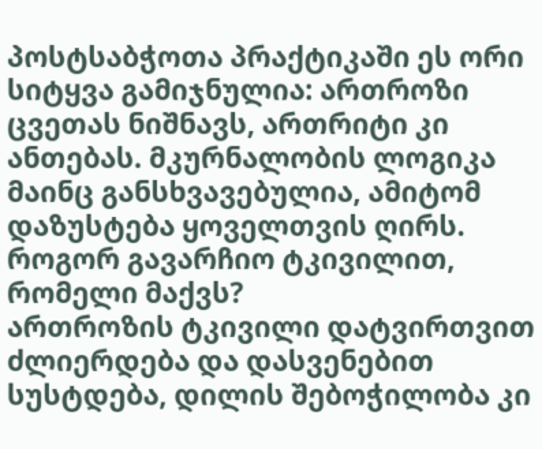პოსტსაბჭოთა პრაქტიკაში ეს ორი სიტყვა გამიჯნულია: ართროზი ცვეთას ნიშნავს, ართრიტი კი ანთებას. მკურნალობის ლოგიკა მაინც განსხვავებულია, ამიტომ დაზუსტება ყოველთვის ღირს.
როგორ გავარჩიო ტკივილით, რომელი მაქვს?
ართროზის ტკივილი დატვირთვით ძლიერდება და დასვენებით სუსტდება, დილის შებოჭილობა კი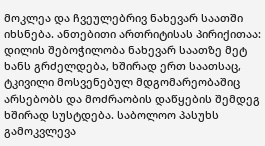მოკლეა და ჩვეულებრივ ნახევარ საათში იხსნება. ანთებითი ართრიტისას პირიქითაა: დილის შებოჭილობა ნახევარ საათზე მეტ ხანს გრძელდება, ხშირად ერთ საათსაც, ტკივილი მოსვენებულ მდგომარეობაშიც არსებობს და მოძრაობის დაწყების შემდეგ ხშირად სუსტდება. საბოლოო პასუხს გამოკვლევა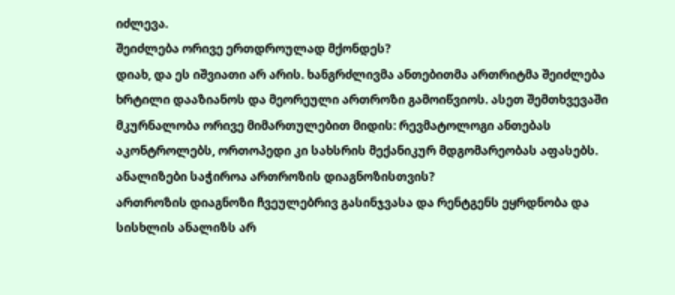იძლევა.
შეიძლება ორივე ერთდროულად მქონდეს?
დიახ, და ეს იშვიათი არ არის. ხანგრძლივმა ანთებითმა ართრიტმა შეიძლება ხრტილი დააზიანოს და მეორეული ართროზი გამოიწვიოს. ასეთ შემთხვევაში მკურნალობა ორივე მიმართულებით მიდის: რევმატოლოგი ანთებას აკონტროლებს, ორთოპედი კი სახსრის მექანიკურ მდგომარეობას აფასებს.
ანალიზები საჭიროა ართროზის დიაგნოზისთვის?
ართროზის დიაგნოზი ჩვეულებრივ გასინჯვასა და რენტგენს ეყრდნობა და სისხლის ანალიზს არ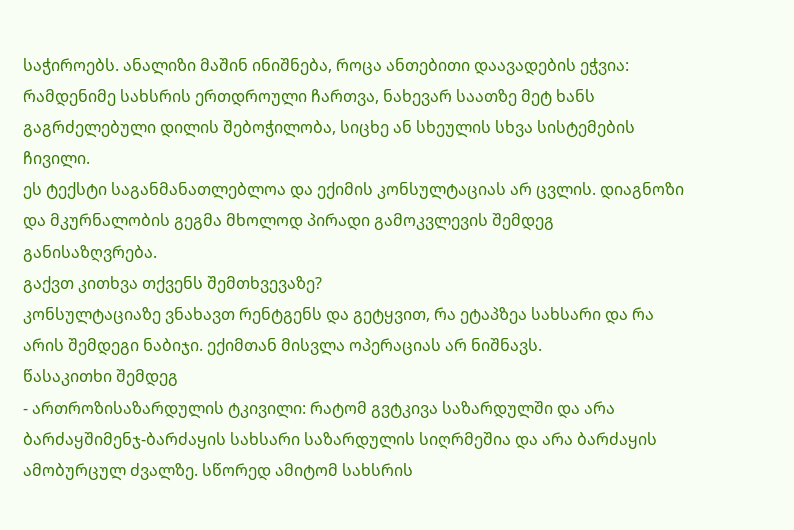საჭიროებს. ანალიზი მაშინ ინიშნება, როცა ანთებითი დაავადების ეჭვია: რამდენიმე სახსრის ერთდროული ჩართვა, ნახევარ საათზე მეტ ხანს გაგრძელებული დილის შებოჭილობა, სიცხე ან სხეულის სხვა სისტემების ჩივილი.
ეს ტექსტი საგანმანათლებლოა და ექიმის კონსულტაციას არ ცვლის. დიაგნოზი და მკურნალობის გეგმა მხოლოდ პირადი გამოკვლევის შემდეგ განისაზღვრება.
გაქვთ კითხვა თქვენს შემთხვევაზე?
კონსულტაციაზე ვნახავთ რენტგენს და გეტყვით, რა ეტაპზეა სახსარი და რა არის შემდეგი ნაბიჯი. ექიმთან მისვლა ოპერაციას არ ნიშნავს.
წასაკითხი შემდეგ
- ართროზისაზარდულის ტკივილი: რატომ გვტკივა საზარდულში და არა ბარძაყშიმენჯ-ბარძაყის სახსარი საზარდულის სიღრმეშია და არა ბარძაყის ამობურცულ ძვალზე. სწორედ ამიტომ სახსრის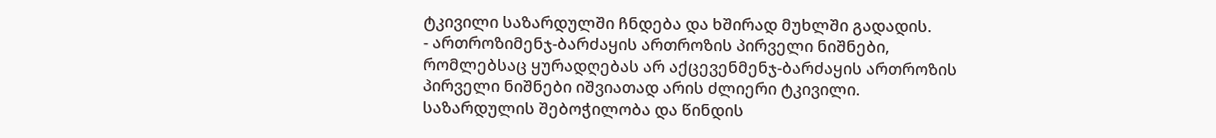ტკივილი საზარდულში ჩნდება და ხშირად მუხლში გადადის.
- ართროზიმენჯ-ბარძაყის ართროზის პირველი ნიშნები, რომლებსაც ყურადღებას არ აქცევენმენჯ-ბარძაყის ართროზის პირველი ნიშნები იშვიათად არის ძლიერი ტკივილი. საზარდულის შებოჭილობა და წინდის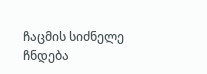ჩაცმის სიძნელე ჩნდება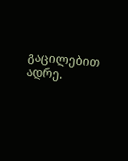გაცილებით ადრე.